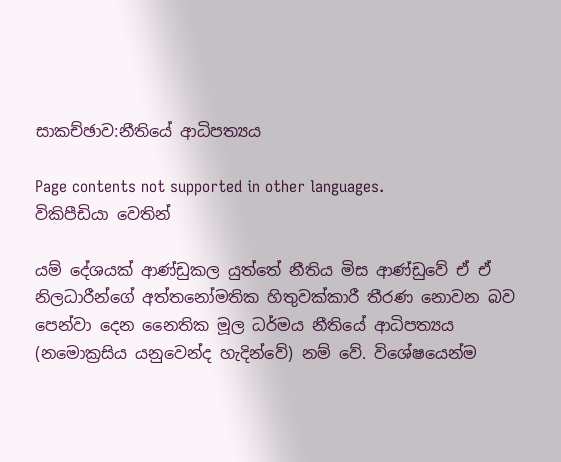සාකච්ඡාව:නීතියේ ආධිපත්‍යය

Page contents not supported in other languages.
විකිපීඩියා වෙතින්

යම් දේශයක් ආණ්ඩුකල යුත්තේ නීතිය මිස ආණ්ඩුවේ ඒ ඒ නිලධාරීන්ගේ අත්තනෝමතික හිතුවක්කාරී තීරණ නොවන බව පෙන්වා දෙන නෛතික මූල ධර්මය නීතියේ ආධිපත්‍යය (නමොක්‍රසිය යනුවෙන්ද හැදින්වේ) නම් වේ. විශේෂයෙන්ම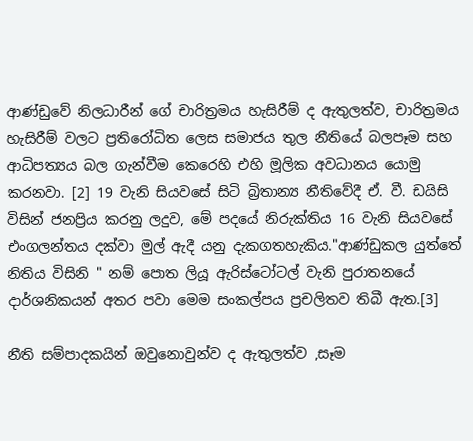ආණ්ඩුවේ නිලධාරීන් ගේ චාරිත්‍රමය හැසිරීම් ද ඇතුලත්ව, චාරිත්‍රමය හැසිරීම් වලට ප්‍රතිරෝධිත ලෙස සමාජය තුල නීතියේ බලපෑම සහ ආධිපත්‍යය බල ගැන්වීම කෙරෙහි එහි මූලික අවධානය යොමු කරනවා. [2] 19 වැනි සියවසේ සිටි බ්‍රිතාන්‍ය නීතිවේදී ඒ. වී. ඩයිසි විසින් ජනප්‍රිය කරනු ලදුව, මේ පදයේ නිරුක්තිය 16 වැනි සියවසේ එංගලන්තය දක්වා මුල් ඇදී යනු දැකගතහැකිය."ආණ්ඩුකල යුත්තේ නිතිය විසිනි " නම් පොත ලියූ ඇරිස්ටෝටල් වැනි පුරාතනයේ දාර්ශනිකයන් අතර පවා මෙම සංකල්පය ප්‍රචලිතව තිබී ඇත.[3]

නීති සම්පාදකයින් ඔවුනොවුන්ව ද ඇතුලත්ව ,සෑම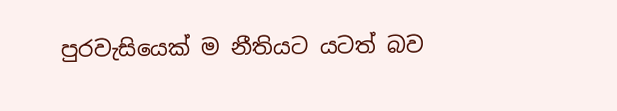පුරවැසියෙක් ම නීතියට යටත් බව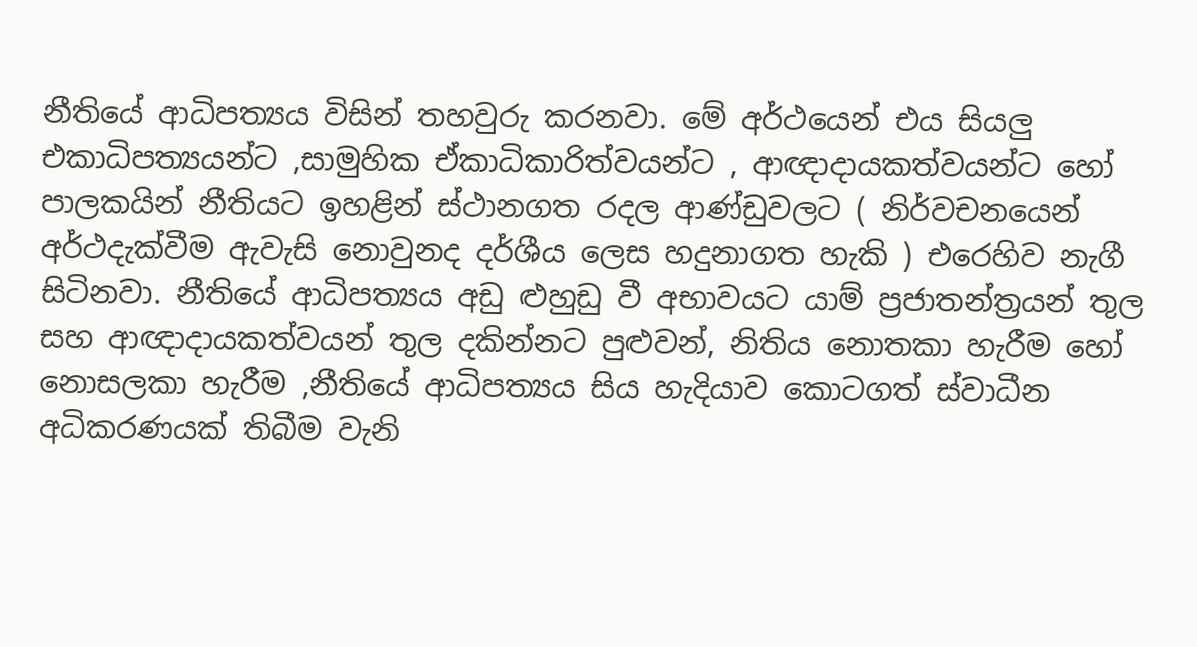නීතියේ ආධිපත්‍යය විසින් තහවුරු කරනවා. මේ අර්ථයෙන් එය සියලු එකාධිපත්‍යයන්ට ,සාමුහික ඒකාධිකාරිත්වයන්ට , ආඥාදායකත්වයන්ට හෝ පාලකයින් නීතියට ඉහළින් ස්ථානගත රදල ආණ්ඩුවලට ( නිර්වචනයෙන් අර්ථදැක්වීම ඇවැසි නොවුනද දර්ශීය ලෙස හදුනාගත හැකි ) එරෙහිව නැගී සිටිනවා. නීතියේ ආධිපත්‍යය අඩු ළුහුඩු වී අභාවයට යාම් ප්‍රජාතන්ත්‍රයන් තුල සහ ආඥාදායකත්වයන් තුල දකින්නට පුළුවන්, නිතිය නොතකා හැරීම හෝ නොසලකා හැරීම ,නීතියේ ආධිපත්‍යය සිය හැදියාව කොටගත් ස්වාධීන අධිකරණයක් තිබීම වැනි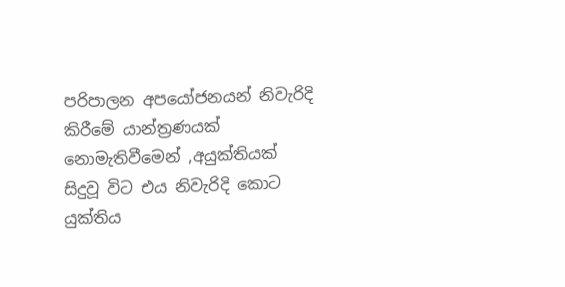පරිපාලන අපයෝජනයන් නිවැරිදි කිරීමේ යාන්ත්‍රණයක් නොමැතිවීමෙන් ,අයුක්තියක් සිදුවූ විට එය නිවැරිදි කොට යුක්තිය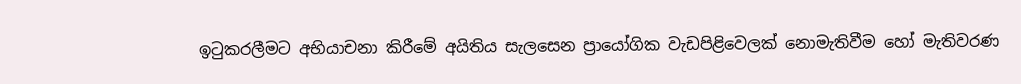ඉටුකරලීමට අභියාචනා කිරීමේ අයිතිය සැලසෙන ප්‍රායෝගික වැඩපිළිවෙලක් නොමැතිවීම හෝ මැතිවරණ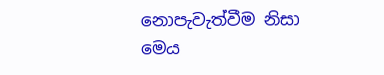නොපැවැත්වීම නිසා මෙය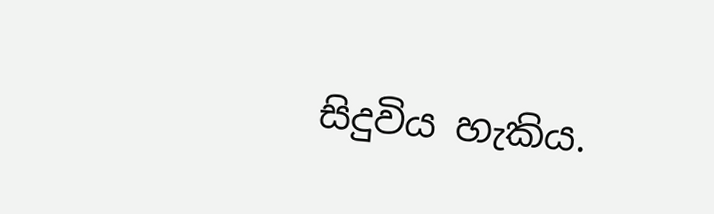සිදුවිය හැකිය.